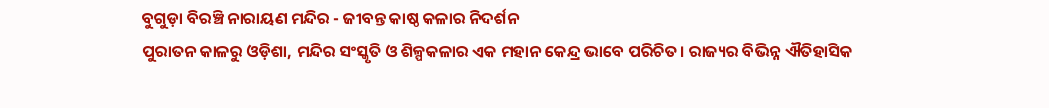ବୁଗୁଡ଼ା ବିରଞ୍ଚି ନାରାୟଣ ମନ୍ଦିର - ଜୀବନ୍ତ କାଷ୍ଠ କଳାର ନିଦର୍ଶନ
ପୁରାତନ କାଳରୁ ଓଡ଼ିଶା, ମନ୍ଦିର ସଂସ୍କୃତି ଓ ଶିଳ୍ପକଳାର ଏକ ମହାନ କେନ୍ଦ୍ର ଭାବେ ପରିଚିତ। ରାଜ୍ୟର ବିଭିନ୍ନ ଐତିହାସିକ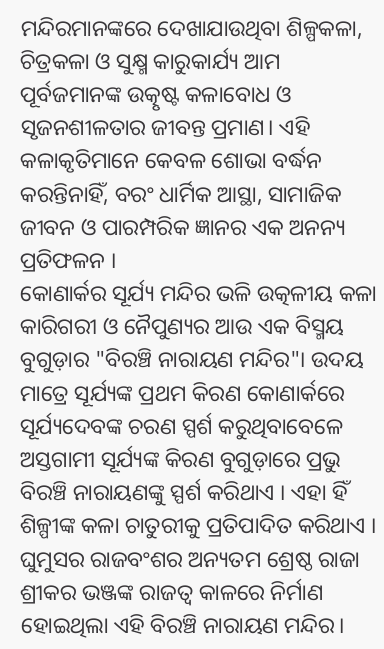ମନ୍ଦିରମାନଙ୍କରେ ଦେଖାଯାଉଥିବା ଶିଳ୍ପକଳା, ଚିତ୍ରକଳା ଓ ସୁକ୍ଷ୍ମ କାରୁକାର୍ଯ୍ୟ ଆମ ପୂର୍ବଜମାନଙ୍କ ଉତ୍କୃଷ୍ଟ କଳାବୋଧ ଓ ସୃଜନଶୀଳତାର ଜୀବନ୍ତ ପ୍ରମାଣ। ଏହି କଳାକୃତିମାନେ କେବଳ ଶୋଭା ବର୍ଦ୍ଧନ କରନ୍ତିନାହିଁ, ବରଂ ଧାର୍ମିକ ଆସ୍ଥା, ସାମାଜିକ ଜୀବନ ଓ ପାରମ୍ପରିକ ଜ୍ଞାନର ଏକ ଅନନ୍ୟ ପ୍ରତିଫଳନ ।
କୋଣାର୍କର ସୂର୍ଯ୍ୟ ମନ୍ଦିର ଭଳି ଉତ୍କଳୀୟ କଳା କାରିଗରୀ ଓ ନୈପୁଣ୍ୟର ଆଉ ଏକ ବିସ୍ମୟ ବୁଗୁଡ଼ାର "ବିରଞ୍ଚି ନାରାୟଣ ମନ୍ଦିର"। ଉଦୟ ମାତ୍ରେ ସୂର୍ଯ୍ୟଙ୍କ ପ୍ରଥମ କିରଣ କୋଣାର୍କରେ ସୂର୍ଯ୍ୟଦେବଙ୍କ ଚରଣ ସ୍ପର୍ଶ କରୁଥିବାବେଳେ ଅସ୍ତଗାମୀ ସୂର୍ଯ୍ୟଙ୍କ କିରଣ ବୁଗୁଡ଼ାରେ ପ୍ରଭୁ ବିରଞ୍ଚି ନାରାୟଣଙ୍କୁ ସ୍ପର୍ଶ କରିଥାଏ । ଏହା ହିଁ ଶିଳ୍ପୀଙ୍କ କଳା ଚାତୁରୀକୁ ପ୍ରତିପାଦିତ କରିଥାଏ । ଘୁମୁସର ରାଜବଂଶର ଅନ୍ୟତମ ଶ୍ରେଷ୍ଠ ରାଜା ଶ୍ରୀକର ଭଞ୍ଜଙ୍କ ରାଜତ୍ୱ କାଳରେ ନିର୍ମାଣ ହୋଇଥିଲା ଏହି ବିରଞ୍ଚି ନାରାୟଣ ମନ୍ଦିର।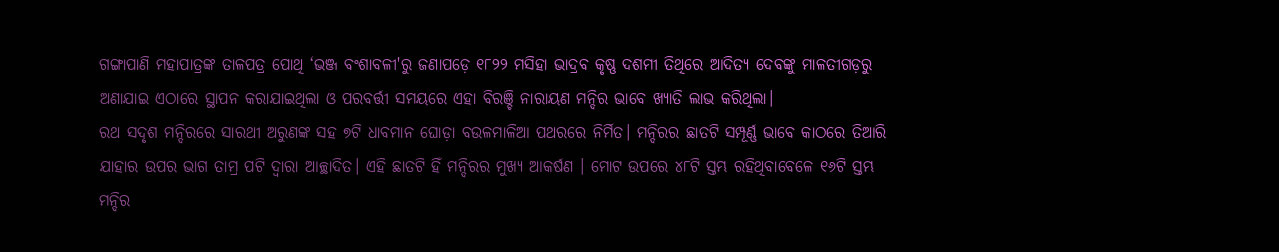ଗଙ୍ଗାପାଣି ମହାପାତ୍ରଙ୍କ ତାଳପତ୍ର ପୋଥି ‘ଭଞ୍ଜ ବଂଶାବଳୀ'ରୁ ଜଣାପଡ଼େ ୧୮୨୨ ମସିହା ଭାଦ୍ରବ କୃଷ୍ଣ ଦଶମୀ ତିଥିରେ ଆଦିତ୍ୟ ଦେବଙ୍କୁ ମାଳତୀଗଡ଼ରୁ ଅଣାଯାଇ ଏଠାରେ ସ୍ଥାପନ କରାଯାଇଥିଲା ଓ ପରବର୍ତ୍ତୀ ସମୟରେ ଏହା ବିରଞ୍ଚି ନାରାୟଣ ମନ୍ଦିର ଭାବେ ଖ୍ୟାତି ଲାଭ କରିଥିଲା।
ରଥ ସଦୃଶ ମନ୍ଦିରରେ ସାରଥୀ ଅରୁଣଙ୍କ ସହ ୭ଟି ଧାବମାନ ଘୋଡ଼ା ବଉଳମାଳିଆ ପଥରରେ ନିର୍ମିତ। ମନ୍ଦିରର ଛାତଟି ସମ୍ପୂର୍ଣ୍ଣ ଭାବେ କାଠରେ ତିଆରି ଯାହାର ଉପର ଭାଗ ତାମ୍ର ପଟି ଦ୍ୱାରା ଆଚ୍ଛାଦିତ। ଏହି ଛାତଟି ହିଁ ମନ୍ଦିରର ମୁଖ୍ୟ ଆକର୍ଷଣ । ମୋଟ ଉପରେ ୪୮ଟି ସ୍ତମ୍ଭ ରହିଥିବାବେଳେ ୧୬ଟି ସ୍ତମ୍ଭ ମନ୍ଦିର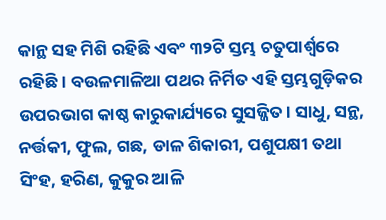କାନ୍ଥ ସହ ମିଶି ରହିଛି ଏବଂ ୩୨ଟି ସ୍ତମ୍ଭ ଚତୁପାର୍ଶ୍ବରେ ରହିଛି। ବଉଳମାଳିଆ ପଥର ନିର୍ମିତ ଏହି ସ୍ତମ୍ଭଗୁଡ଼ିକର ଉପରଭାଗ କାଷ୍ଠ କାରୁକାର୍ଯ୍ୟରେ ସୁସଜ୍ଜିତ। ସାଧୁ, ସନ୍ଥ, ନର୍ତ୍ତକୀ, ଫୁଲ, ଗଛ, ଡାଳ ଶିକାରୀ, ପଶୁପକ୍ଷୀ ତଥା ସିଂହ, ହରିଣ, କୁକୁର ଆଳି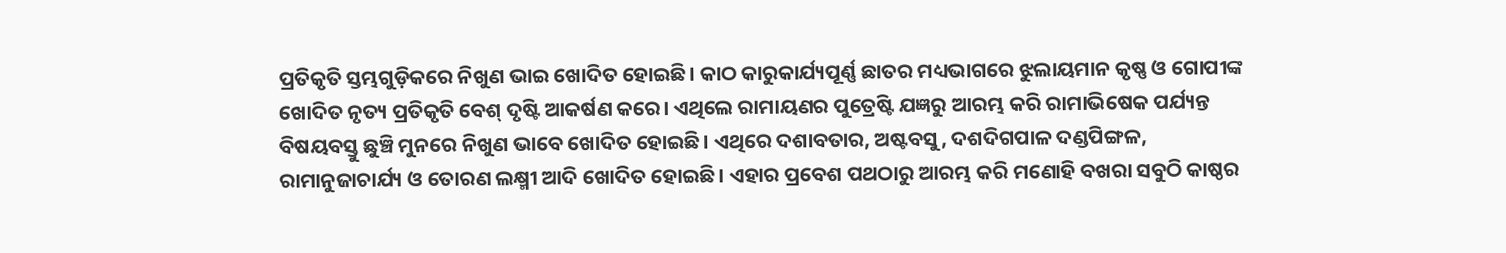ପ୍ରତିକୃତି ସ୍ତମ୍ଭଗୁଡ଼ିକରେ ନିଖୁଣ ଭାଇ ଖୋଦିତ ହୋଇଛି। କାଠ କାରୁକାର୍ଯ୍ୟପୂର୍ଣ୍ଣ ଛାତର ମଧ୍ୟଭାଗରେ ଝୁଲାୟମାନ କୃଷ୍ଣ ଓ ଗୋପୀଙ୍କ ଖୋଦିତ ନୃତ୍ୟ ପ୍ରତିକୃତି ବେଶ୍ ଦୃଷ୍ଟି ଆକର୍ଷଣ କରେ। ଏଥିଲେ ରାମାୟଣର ପୁତ୍ରେଷ୍ଟି ଯଜ୍ଞରୁ ଆରମ୍ଭ କରି ରାମାଭିଷେକ ପର୍ଯ୍ୟନ୍ତ ବିଷୟବସ୍ତୁ ଛୁଞ୍ଚି ମୁନରେ ନିଖୁଣ ଭାବେ ଖୋଦିତ ହୋଇଛି। ଏଥିରେ ଦଶାବତାର, ଅଷ୍ଟବସୁ, ଦଶଦିଗପାଳ ଦଣ୍ଡପିଙ୍ଗଳ, ରାମାନୁଜାଚାର୍ଯ୍ୟ ଓ ତୋରଣ ଲକ୍ଷ୍ମୀ ଆଦି ଖୋଦିତ ହୋଇଛି । ଏହାର ପ୍ରବେଶ ପଥଠାରୁ ଆରମ୍ଭ କରି ମଣୋହି ବଖରା ସବୁଠି କାଷ୍ଠର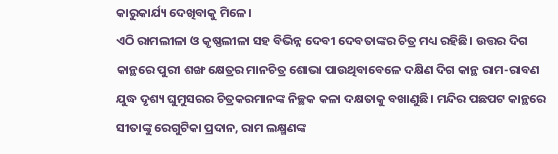କାରୁକାର୍ଯ୍ୟ ଦେଖିବାକୁ ମିଳେ।
ଏଠି ରାମଲୀଳା ଓ କୃଷ୍ଣଲୀଳା ସହ ବିଭିନ୍ନ ଦେବୀ ଦେବତାଙ୍କର ଚିତ୍ର ମଧ୍ୟ ରହିଛି। ଉତ୍ତର ଦିଗ କାନ୍ଥରେ ପୁରୀ ଶଙ୍ଖ କ୍ଷେତ୍ରର ମାନଚିତ୍ର ଶୋଭା ପାଉଥିବାବେଳେ ଦକ୍ଷିଣ ଦିଗ କାନ୍ଥ ରାମ-ରାବଣ ଯୁଦ୍ଧ ଦୃଶ୍ୟ ଘୁମୁସରର ଚିତ୍ରକରମାନଙ୍କ ନିଚ୍ଛକ କଳା ଦକ୍ଷତାକୁ ବଖାଣୁଛି। ମନ୍ଦିର ପଛପଟ କାନ୍ଥରେ ସୀତାଙ୍କୁ ରେଗୁଟିକା ପ୍ରଦାନ, ରାମ ଲକ୍ଷ୍ମଣଙ୍କ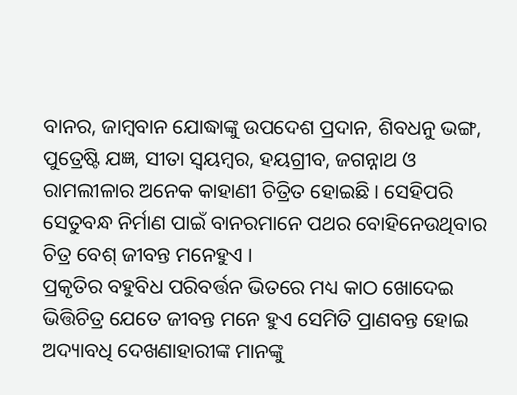ବାନର, ଜାମ୍ବବାନ ଯୋଦ୍ଧାଙ୍କୁ ଉପଦେଶ ପ୍ରଦାନ, ଶିବଧନୁ ଭଙ୍ଗ, ପୁତ୍ରେଷ୍ଟି ଯଜ୍ଞ, ସୀତା ସ୍ବୟମ୍ବର, ହୟଗ୍ରୀବ, ଜଗନ୍ନାଥ ଓ ରାମଲୀଳାର ଅନେକ କାହାଣୀ ଚିତ୍ରିତ ହୋଇଛି । ସେହିପରି ସେତୁବନ୍ଧ ନିର୍ମାଣ ପାଇଁ ବାନରମାନେ ପଥର ବୋହିନେଉଥିବାର ଚିତ୍ର ବେଶ୍ ଜୀବନ୍ତ ମନେହୁଏ ।
ପ୍ରକୃତିର ବହୁବିଧ ପରିବର୍ତ୍ତନ ଭିତରେ ମଧ୍ୟ କାଠ ଖୋଦେଇ ଭିତ୍ତିଚିତ୍ର ଯେତେ ଜୀବନ୍ତ ମନେ ହୁଏ ସେମିତି ପ୍ରାଣବନ୍ତ ହୋଇ ଅଦ୍ୟାବଧି ଦେଖଣାହାରୀଙ୍କ ମାନଙ୍କୁ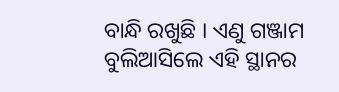ବାନ୍ଧି ରଖୁଛି । ଏଣୁ ଗଞ୍ଜାମ ବୁଲିଆସିଲେ ଏହି ସ୍ଥାନର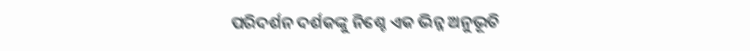ପରିଦର୍ଶନ ଦର୍ଶକଙ୍କୁ ନିଶ୍ଚେ ଏକ ଭିନ୍ନ ଅନୁଭୂତି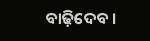ବାଢ଼ିଦେବ ।